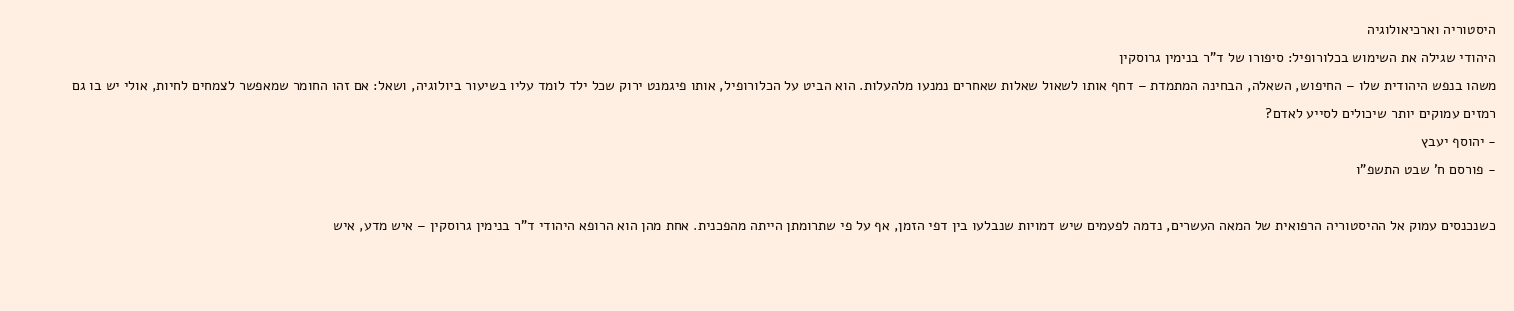היסטוריה וארכיאולוגיה
היהודי שגילה את השימוש בכלורופיל: סיפורו של ד"ר בנימין גרוסקין
משהו בנפש היהודית שלו – החיפוש, השאלה, הבחינה המתמדת – דחף אותו לשאול שאלות שאחרים נמנעו מלהעלות. הוא הביט על הכלורופיל, אותו פיגמנט ירוק שכל ילד לומד עליו בשיעור ביולוגיה, ושאל: אם זהו החומר שמאפשר לצמחים לחיות, אולי יש בו גם רמזים עמוקים יותר שיכולים לסייע לאדם?
- יהוסף יעבץ
- פורסם ח' שבט התשפ"ו

כשנכנסים עמוק אל ההיסטוריה הרפואית של המאה העשרים, נדמה לפעמים שיש דמויות שנבלעו בין דפי הזמן, אף על פי שתרומתן הייתה מהפכנית. אחת מהן הוא הרופא היהודי ד"ר בנימין גרוסקין – איש מדע, איש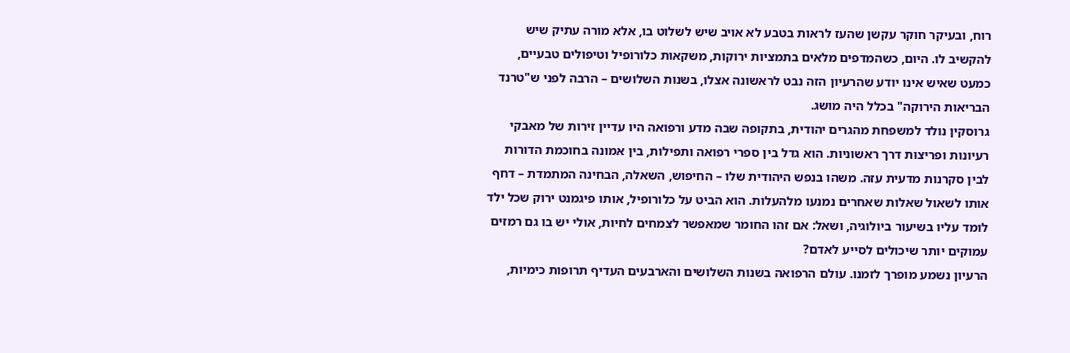רוח, ובעיקר חוקר עקשן שהעז לראות בטבע לא אויב שיש לשלוט בו, אלא מורה עתיק שיש להקשיב לו. היום, כשהמדפים מלאים בתמציות ירוקות, משקאות כלורופיל וטיפולים טבעיים, כמעט שאיש אינו יודע שהרעיון הזה נבט לראשונה אצלו, בשנות השלושים – הרבה לפני ש"טרנד הבריאות הירוקה" בכלל היה מושג.
גרוסקין נולד למשפחת מהגרים יהודית, בתקופה שבה מדע ורפואה היו עדיין זירות של מאבקי רעיונות ופריצות דרך ראשוניות. הוא גדל בין ספרי רפואה ותפילות, בין אמונה בחוכמת הדורות לבין סקרנות מדעית עזה. משהו בנפש היהודית שלו – החיפוש, השאלה, הבחינה המתמדת – דחף אותו לשאול שאלות שאחרים נמנעו מלהעלות. הוא הביט על כלורופיל, אותו פיגמנט ירוק שכל ילד לומד עליו בשיעור ביולוגיה, ושאל: אם זהו החומר שמאפשר לצמחים לחיות, אולי יש בו גם רמזים עמוקים יותר שיכולים לסייע לאדם?
הרעיון נשמע מופרך לזמנו. עולם הרפואה בשנות השלושים והארבעים העדיף תרופות כימיות,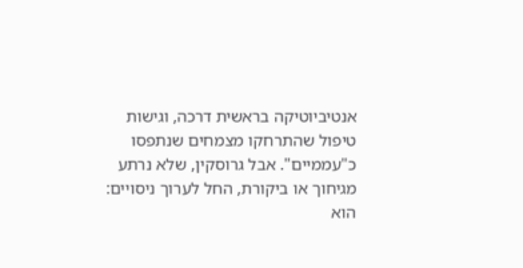אנטיביוטיקה בראשית דרכה, וגישות טיפול שהתרחקו מצמחים שנתפסו כ"עממיים". אבל גרוסקין, שלא נרתע מגיחוך או ביקורת, החל לערוך ניסויים: הוא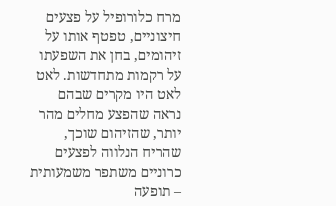מרח כלורופיל על פצעים חיצוניים, טפטף אותו על זיהומים, בחן את השפעתו על רקמות מתחדשות. לאט לאט היו מקרים שבהם נראה שהפצע מחלים מהר יותר, שהזיהום שוכך, שהריח הנלווה לפצעים כרוניים משתפר משמעותית – תופעה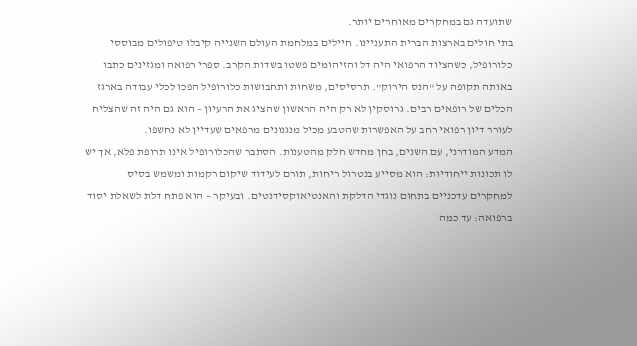שתועדה גם במחקרים מאוחרים יותר.
בתי חולים בארצות הברית התעניינו. חיילים במלחמת העולם השנייה קיבלו טיפולים מבוססי כלורופיל, כשהציוד הרפואי היה דל והזיהומים פשטו בשדות הקרב. ספרי רפואה ומגזינים כתבו באותה תקופה על "הנס הירוק". תרסיסים, משחות ותחבושות כלורופיל הפכו לכלי עבודה בארגז הכלים של רופאים רבים. גרוסקין לא רק היה הראשון שהציג את הרעיון – הוא גם היה זה שהצליח לעורר דיון רפואי רחב על האפשרות שהטבע מכיל מנגנונים מרפאים שעדיין לא נחשפו.
המדע המודרני, עם השנים, בחן מחדש חלק מהטענות. הסתבר שהכלורופיל אינו תרופת פלא, אך יש לו תכונות ייחודיות: הוא מסייע בנטרול ריחות, תורם לעידוד שיקום רקמות ומשמש בסיס למחקרים עדכניים בתחום נוגדי הדלקת והאנטיאוקסידנטים. ובעיקר – הוא פתח דלת לשאלת יסוד ברפואה: עד כמה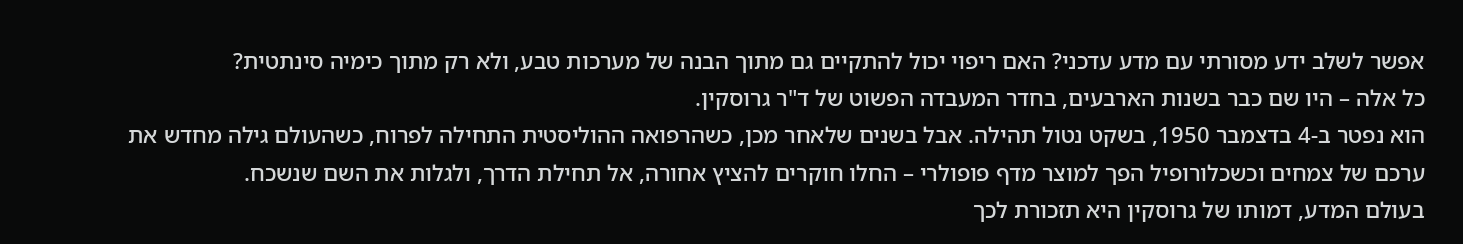אפשר לשלב ידע מסורתי עם מדע עדכני? האם ריפוי יכול להתקיים גם מתוך הבנה של מערכות טבע, ולא רק מתוך כימיה סינתטית?
כל אלה – היו שם כבר בשנות הארבעים, בחדר המעבדה הפשוט של ד"ר גרוסקין.
הוא נפטר ב-4 בדצמבר 1950, בשקט נטול תהילה. אבל בשנים שלאחר מכן, כשהרפואה ההוליסטית התחילה לפרוח, כשהעולם גילה מחדש את ערכם של צמחים וכשכלורופיל הפך למוצר מדף פופולרי – החלו חוקרים להציץ אחורה, אל תחילת הדרך, ולגלות את השם שנשכח.
בעולם המדע, דמותו של גרוסקין היא תזכורת לכך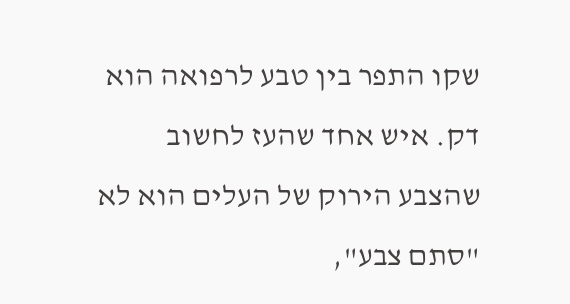שקו התפר בין טבע לרפואה הוא דק. איש אחד שהעז לחשוב שהצבע הירוק של העלים הוא לא "סתם צבע",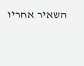השאיר אחריו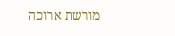מורשת ארוכה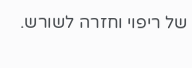של ריפוי וחזרה לשורש.